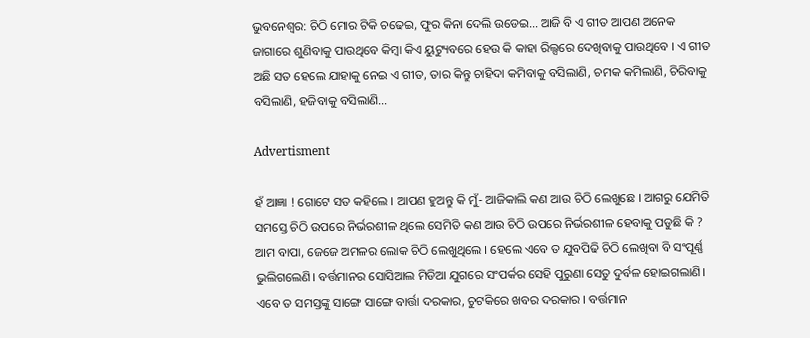ଭୁବନେଶ୍ବର: ଚିଠି ମୋର ଟିକି ଚଢେଇ, ଫୁର କିନା ଦେଲି ଉଡେଇ… ଆଜି ବି ଏ ଗୀତ ଆପଣ ଅନେକ ଜାଗାରେ ଶୁଣିବାକୁ ପାଉଥିବେ କିମ୍ବା କିଏ ୟୁଟ୍ୟୁବରେ ହେଉ କି କାହା ରିଲ୍ସରେ ଦେଖିବାକୁ ପାଉଥିବେ । ଏ ଗୀତ ଅଛି ସତ ହେଲେ ଯାହାକୁ ନେଇ ଏ ଗୀତ, ତାର କିନ୍ତୁ ଚାହିଦା କମିବାକୁ ବସିଲାଣି, ଚମକ କମିଲାଣି, ଚିରିବାକୁ ବସିଲାଣି, ହଜିବାକୁ ବସିଲାଣି…

Advertisment

ହଁ ଆଜ୍ଞା ! ଗୋଟେ ସତ କହିଲେ । ଆପଣ ହୁଅନ୍ତୁ କି ମୁଁ- ଆଜିକାଲି କଣ ଆଉ ଚିଠି ଲେଖୁଛେ । ଆଗରୁ ଯେମିତି ସମସ୍ତେ ଚିଠି ଉପରେ ନିର୍ଭରଶୀଳ ଥିଲେ ସେମିତି କଣ ଆଉ ଚିଠି ଉପରେ ନିର୍ଭରଶୀଳ ହେବାକୁ ପଡୁଛି କି ? ଆମ ବାପା, ଜେଜେ ଅମଳର ଲୋକ ଚିଠି ଲେଖୁଥିଲେ । ହେଲେ ଏବେ ତ ଯୁବପିଢି ଚିଠି ଲେଖିବା ବି ସଂପୂର୍ଣ୍ଣ ଭୁଲିଗଲେଣି। ବର୍ତ୍ତମାନର ସୋସିଆଲ ମିଡିଆ ଯୁଗରେ ସଂପର୍କର ସେହି ପୁରୁଣା ସେତୁ ଦୁର୍ବଳ ହୋଇଗଲାଣି। ଏବେ ତ ସମସ୍ତଙ୍କୁ ସାଙ୍ଗେ ସାଙ୍ଗେ ବାର୍ତ୍ତା ଦରକାର, ଚୁଟକିରେ ଖବର ଦରକାର । ବର୍ତ୍ତମାନ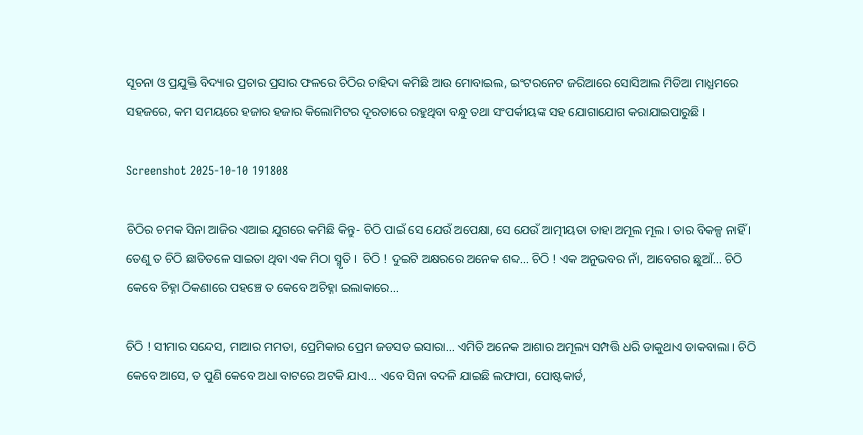ସୂଚନା ଓ ପ୍ରଯୁକ୍ତି ବିଦ୍ୟାର ପ୍ରଚାର ପ୍ରସାର ଫଳରେ ଚିଠିର ଚାହିଦା କମିଛି ଆଉ ମୋବାଇଲ, ଇଂଟରନେଟ ଜରିଆରେ ସୋସିଆଲ ମିଡିଆ ମାଧ୍ଯମରେ ସହଜରେ, କମ ସମୟରେ ହଜାର ହଜାର କିଲୋମିଟର ଦୂରତାରେ ରହୁଥିବା ବନ୍ଧୁ ତଥା ସଂପର୍କୀୟଙ୍କ ସହ ଯୋଗାଯୋଗ କରାଯାଇପାରୁଛି ।

Screenshot 2025-10-10 191808

ଚିଠିର ଚମକ ସିନା ଆଜିର ଏଆଇ ଯୁଗରେ କମିଛି କିନ୍ତୁ- ଚିଠି ପାଇଁ ସେ ଯେଉଁ ଅପେକ୍ଷା, ସେ ଯେଉଁ ଆତ୍ମୀୟତା ତାହା ଅମୂଲ ମୂଲ । ତାର ବିକଳ୍ପ ନାହିଁ । ତେଣୁ ତ ଚିଠି ଛାତିତଳେ ସାଇତା ଥିବା ଏକ ମିଠା ସ୍ମୃତି ।  ଚିଠି ! ଦୁଇଟି ଅକ୍ଷରରେ ଅନେକ ଶବ୍ଦ... ଚିଠି ! ଏକ ଅନୁଭବର ନାଁ, ଆବେଗର ଛୁଆଁ... ଚିଠି କେବେ ଚିହ୍ନା ଠିକଣାରେ ପହଞ୍ଚେ ତ କେବେ ଅଚିହ୍ନା ଇଲାକାରେ...

ଚିଠି ! ସୀମାର ସନ୍ଦେସ, ମାଆର ମମତା, ପ୍ରେମିକାର ପ୍ରେମ ଜଡସଡ ଇସାରା... ଏମିତି ଅନେକ ଆଶାର ଅମୂଲ୍ୟ ସମ୍ପତ୍ତି ଧରି ଡାକୁଥାଏ ଡାକବାଲା । ଚିଠି କେବେ ଆସେ, ତ ପୁଣି କେବେ ଅଧା ବାଟରେ ଅଟକି ଯାଏ... ଏବେ ସିନା ବଦଳି ଯାଇଛି ଲଫାପା, ପୋଷ୍ଟକାର୍ଡ,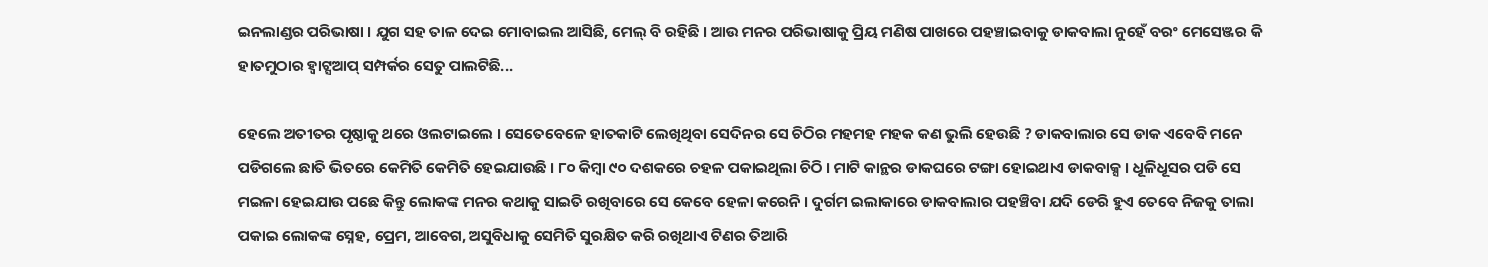ଇନଲାଣ୍ଡର ପରିଭାଷା । ଯୁଗ ସହ ତାଳ ଦେଇ ମୋବାଇଲ ଆସିଛି, ମେଲ୍ ବି ରହିଛି । ଆଉ ମନର ପରିଭାଷାକୁ ପ୍ରିୟ ମଣିଷ ପାଖରେ ପହଞ୍ଚାଇବାକୁ ଡାକବାଲା ନୁହେଁ ବରଂ ମେସେଞ୍ଜର କି ହାତମୁଠାର ହ୍ୱାଟ୍ସଆପ୍ ସମ୍ପର୍କର ସେତୁ ପାଲଟିଛି...

ହେଲେ ଅତୀତର ପୃଷ୍ଠାକୁ ଥରେ ଓଲଟାଇଲେ । ସେତେବେଳେ ହାତକାଟି ଲେଖିଥିବା ସେଦିନର ସେ ଚିଠିର ମହମହ ମହକ କଣ ଭୁଲି ହେଉଛି ? ଡାକବାଲାର ସେ ଡାକ ଏବେବି ମନେ ପଡିଗଲେ ଛାତି ଭିତରେ କେମିତି କେମିତି ହେଇଯାଉଛି । ୮୦ କିମ୍ବା ୯୦ ଦଶକରେ ଚହଳ ପକାଇଥିଲା ଚିଠି । ମାଟି କାନ୍ଥର ଡାକଘରେ ଟଙ୍ଗା ହୋଇଥାଏ ଡାକବାକ୍ସ । ଧୂଳିଧୂସର ପଡି ସେ ମଇଳା ହେଇଯାଉ ପଛେ କିନ୍ତୁ ଲୋକଙ୍କ ମନର କଥାକୁ ସାଇତି ରଖିବାରେ ସେ କେବେ ହେଳା କରେନି । ଦୁର୍ଗମ ଇଲାକାରେ ଡାକବାଲାର ପହଞ୍ଚିବା ଯଦି ଡେରି ହୁଏ ତେବେ ନିଜକୁ ତାଲା ପକାଇ ଲୋକଙ୍କ ସ୍ନେହ, ପ୍ରେମ, ଆବେଗ, ଅସୁବିଧାକୁ ସେମିତି ସୁରକ୍ଷିତ କରି ରଖିଥାଏ ଟିଣର ତିଆରି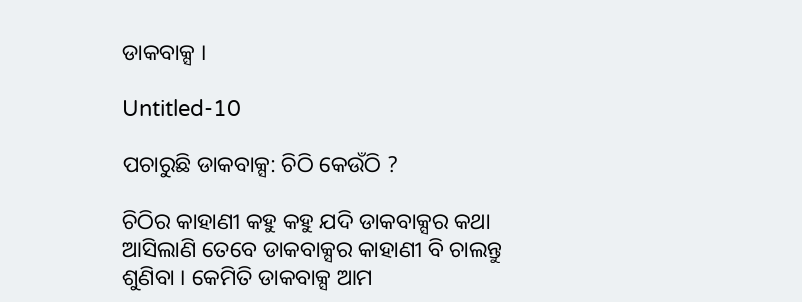ଡାକବାକ୍ସ ।

Untitled-10

ପଚାରୁଛି ଡାକବାକ୍ସ: ଚିଠି କେଉଁଠି ?

ଚିଠିର କାହାଣୀ କହୁ କହୁ ଯଦି ଡାକବାକ୍ସର କଥା ଆସିଲାଣି ତେବେ ଡାକବାକ୍ସର କାହାଣୀ ବି ଚାଲନ୍ତୁ ଶୁଣିବା । କେମିତି ଡାକବାକ୍ସ ଆମ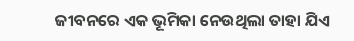ଜୀବନରେ ଏକ ଭୂମିକା ନେଉଥିଲା ତାହା ଯିଏ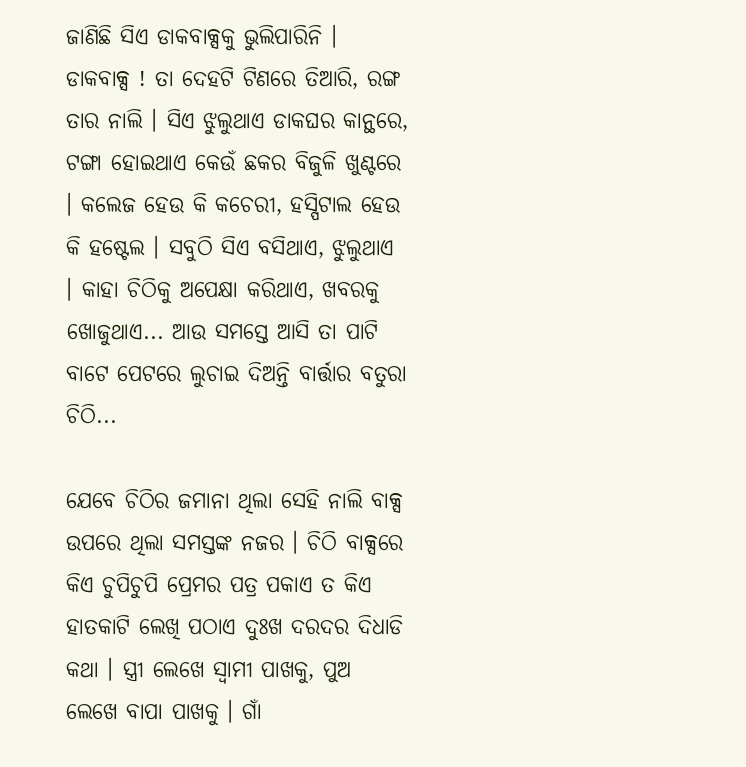ଜାଣିଛି ସିଏ ଡାକବାକ୍ସକୁ ଭୁଲିପାରିନି । ଡାକବାକ୍ସ ! ତା ଦେହଟି ଟିଣରେ ତିଆରି, ରଙ୍ଗ ତାର ନାଲି । ସିଏ ଝୁଲୁଥାଏ ଡାକଘର କାନ୍ଥରେ, ଟଙ୍ଗା ହୋଇଥାଏ କେଉଁ ଛକର ବିଜୁଳି ଖୁଣ୍ଟରେ । କଲେଜ ହେଉ କି କଚେରୀ, ହସ୍ପିଟାଲ ହେଉ କି ହଷ୍ଟେଲ । ସବୁଠି ସିଏ ବସିଥାଏ, ଝୁଲୁଥାଏ । କାହା ଚିଠିକୁ ଅପେକ୍ଷା କରିଥାଏ, ଖବରକୁ ଖୋଜୁଥାଏ... ଆଉ ସମସ୍ତେ ଆସି ତା ପାଟି ବାଟେ ପେଟରେ ଲୁଚାଇ ଦିଅନ୍ତି ବାର୍ତ୍ତାର ବତୁରା ଚିଠି...

ଯେବେ ଚିଠିର ଜମାନା ଥିଲା ସେହି ନାଲି ବାକ୍ସ ଉପରେ ଥିଲା ସମସ୍ତଙ୍କ ନଜର । ଚିଠି ବାକ୍ସରେ କିଏ ଚୁପିଚୁପି ପ୍ରେମର ପତ୍ର ପକାଏ ତ କିଏ ହାତକାଟି ଲେଖି ପଠାଏ ଦୁଃଖ ଦରଦର ଦିଧାଡି କଥା । ସ୍ତ୍ରୀ ଲେଖେ ସ୍ୱାମୀ ପାଖକୁ, ପୁଅ ଲେଖେ ବାପା ପାଖକୁ । ଗାଁ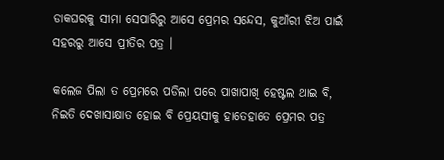ଡାକଘରକୁ ସୀମା ସେପାରିରୁ ଆସେ ପ୍ରେମର ସନ୍ଦେସ, କୁଆଁରୀ ଝିଅ ପାଇଁ ସହରରୁ ଆସେ ପ୍ରୀତିର ପତ୍ର ।

କଲେଜ ପିଲା ତ ପ୍ରେମରେ ପଡିଲା ପରେ ପାଖାପାଖି ହେଷ୍ଟଲ ଥାଇ ବି, ନିଇତି ଦେଖାସାକ୍ଷାତ ହୋଇ ବି ପ୍ରେୟସୀକୁ ହାତେହାତେ ପ୍ରେମର ପତ୍ର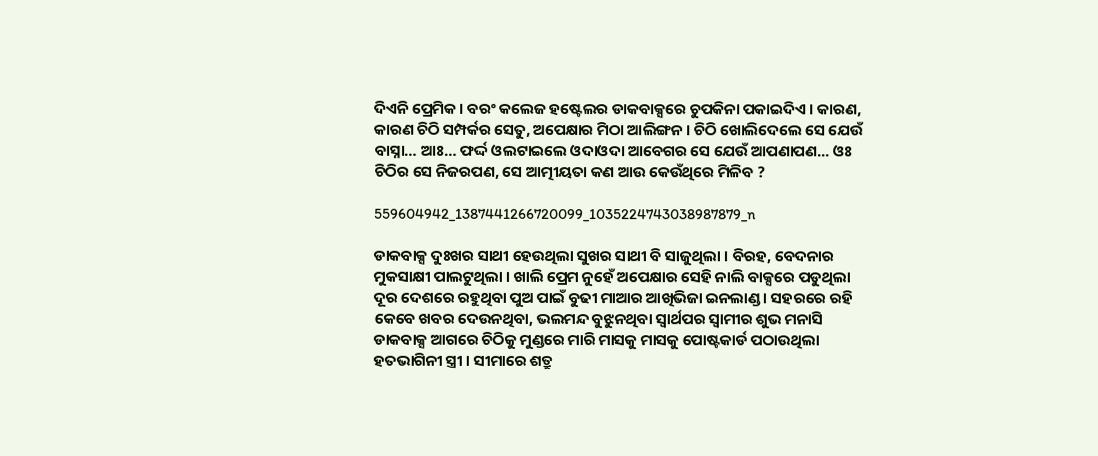ଦିଏନି ପ୍ରେମିକ । ବରଂ କଲେଜ ହଷ୍ଟେଲର ଡାକବାକ୍ସରେ ଚୁପକିନା ପକାଇଦିଏ । କାରଣ, କାରଣ ଚିଠି ସମ୍ପର୍କର ସେତୁ, ଅପେକ୍ଷାର ମିଠା ଆଲିଙ୍ଗନ । ଚିଠି ଖୋଲିଦେଲେ ସେ ଯେଉଁ ବାସ୍ନା… ଆଃ… ଫର୍ଦ୍ଦ ଓଲଟାଇଲେ ଓଦାଓଦା ଆବେଗର ସେ ଯେଉଁ ଆପଣାପଣ... ଓଃ ଚିଠିର ସେ ନିଜରପଣ, ସେ ଆତ୍ମୀୟତା କଣ ଆଉ କେଉଁଥିରେ ମିଳିବ ?

559604942_1387441266720099_1035224743038987879_n

ଡାକବାକ୍ସ ଦୁଃଖର ସାଥୀ ହେଉଥିଲା ସୁଖର ସାଥୀ ବି ସାଜୁଥିଲା । ବିରହ, ବେଦନାର ମୁକସାକ୍ଷୀ ପାଲଟୁଥିଲା । ଖାଲି ପ୍ରେମ ନୁହେଁ ଅପେକ୍ଷାର ସେହି ନାଲି ବାକ୍ସରେ ପଡୁଥିଲା ଦୂର ଦେଶରେ ରହୁଥିବା ପୁଅ ପାଇଁ ବୁଢୀ ମାଆର ଆଖିଭିଜା ଇନଲାଣ୍ଡ । ସହରରେ ରହି କେବେ ଖବର ଦେଉନଥିବା, ଭଲମନ୍ଦ ବୁଝୁନଥିବା ସ୍ୱାର୍ଥପର ସ୍ୱାମୀର ଶୁଭ ମନାସି ଡାକବାକ୍ସ ଆଗରେ ଚିଠିକୁ ମୁଣ୍ଡରେ ମାରି ମାସକୁ ମାସକୁ ପୋଷ୍ଟକାର୍ଡ ପଠାଉଥିଲା ହତଭାଗିନୀ ସ୍ତ୍ରୀ । ସୀମାରେ ଶତ୍ରୁ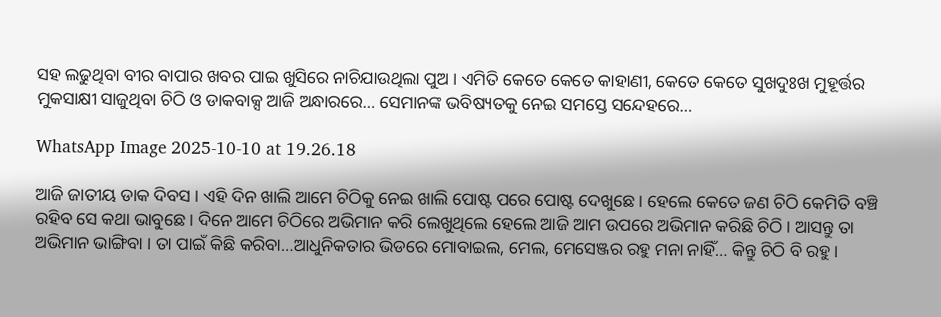ସହ ଲଢୁଥିବା ବୀର ବାପାର ଖବର ପାଇ ଖୁସିରେ ନାଚିଯାଉଥିଲା ପୁଅ । ଏମିତି କେତେ କେତେ କାହାଣୀ, କେତେ କେତେ ସୁଖଦୁଃଖ ମୁହୂର୍ତ୍ତର ମୁକସାକ୍ଷୀ ସାଜୁଥିବା ଚିଠି ଓ ଡାକବାକ୍ସ ଆଜି ଅନ୍ଧାରରେ… ସେମାନଙ୍କ ଭବିଷ୍ୟତକୁ ନେଇ ସମସ୍ତେ ସନ୍ଦେହରେ…

WhatsApp Image 2025-10-10 at 19.26.18

ଆଜି ଜାତୀୟ ଡାକ ଦିବସ । ଏହି ଦିନ ଖାଲି ଆମେ ଚିଠିକୁ ନେଇ ଖାଲି ପୋଷ୍ଟ ପରେ ପୋଷ୍ଟ ଦେଖୁଛେ । ହେଲେ କେତେ ଜଣ ଚିଠି କେମିତି ବଞ୍ଚି ରହିବ ସେ କଥା ଭାବୁଛେ । ଦିନେ ଆମେ ଚିଠିରେ ଅଭିମାନ କରି ଲେଖୁଥିଲେ ହେଲେ ଆଜି ଆମ ଉପରେ ଅଭିମାନ କରିଛି ଚିଠି । ଆସନ୍ତୁ ତା ଅଭିମାନ ଭାଙ୍ଗିବା । ତା ପାଇଁ କିଛି କରିବା…ଆଧୁନିକତାର ଭିଡରେ ମୋବାଇଲ, ମେଲ, ମେସେଞ୍ଜର ରହୁ ମନା ନାହିଁ… କିନ୍ତୁ ଚିଠି ବି ରହୁ ।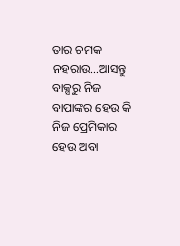ତାର ଚମକ ନହରାଉ…ଆସନ୍ତୁ ବାକ୍ସରୁ ନିଜ ବାପାଙ୍କର ହେଉ କି ନିଜ ପ୍ରେମିକାର ହେଉ ଅବା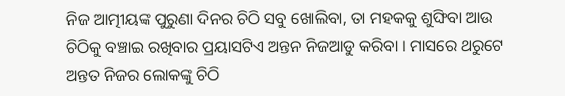ନିଜ ଆତ୍ମୀୟଙ୍କ ପୁରୁଣା ଦିନର ଚିଠି ସବୁ ଖୋଲିବା, ତା ମହକକୁ ଶୁଙ୍ଘିବା ଆଉ ଚିଠିକୁ ବଞ୍ଚାଇ ରଖିବାର ପ୍ରୟାସଟିଏ ଅନ୍ତନ ନିଜଆଡୁ କରିବା । ମାସରେ ଥରୁଟେ ଅନ୍ତତ ନିଜର ଲୋକଙ୍କୁ ଚିଠି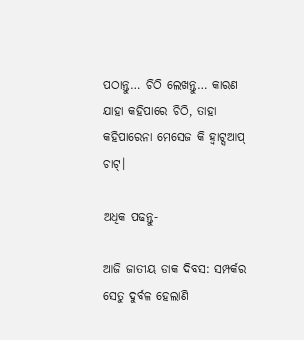ପଠାନ୍ତୁ… ଚିଠି ଲେଖନ୍ତୁ… କାରଣ ଯାହା କହିପାରେ ଚିଠି, ତାହା କହିପାରେନା ମେସେଜ କି ହ୍ବାଟ୍ସଆପ୍ ଚାଟ୍।

ଅଧିକ ପଢନ୍ତୁ-

ଆଜି ଜାତୀୟ ଡାକ ଦିବସ: ସମ୍ପର୍କର ସେତୁ ଦୁର୍ବଳ ହେଲାଣି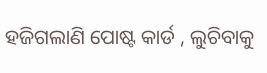ହଜିଗଲାଣି ପୋଷ୍ଟ କାର୍ଡ , ଲୁଚିବାକୁ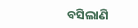ବସିଲାଣି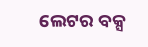ଲେଟର ବକ୍ସ